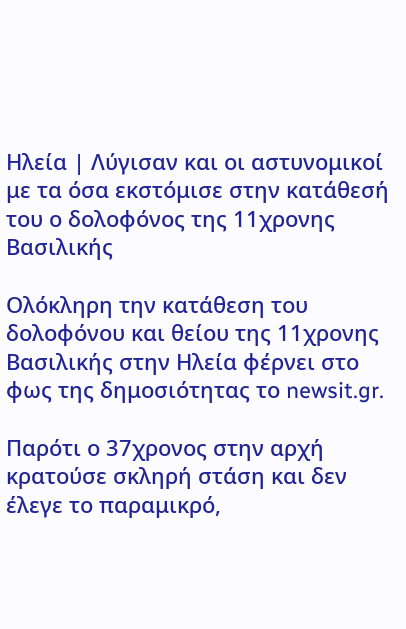Ηλεία | Λύγισαν και οι αστυνομικοί με τα όσα εκστόμισε στην κατάθεσή του ο δολοφόνος της 11χρονης Βασιλικής

Ολόκληρη την κατάθεση του δολοφόνου και θείου της 11χρονης Βασιλικής στην Ηλεία φέρνει στο φως της δημοσιότητας το newsit.gr.

Παρότι ο 37χρονος στην αρχή κρατούσε σκληρή στάση και δεν έλεγε το παραμικρό,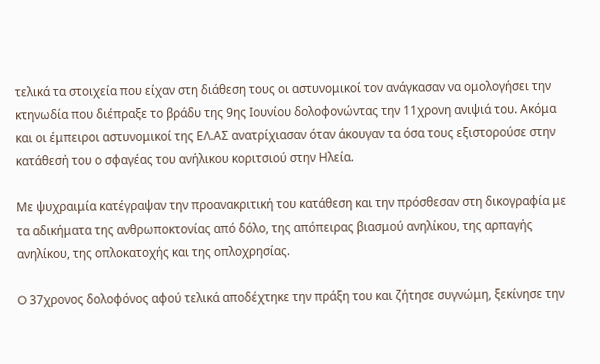τελικά τα στοιχεία που είχαν στη διάθεση τους οι αστυνομικοί τον ανάγκασαν να ομολογήσει την κτηνωδία που διέπραξε το βράδυ της 9ης Ιουνίου δολοφονώντας την 11χρονη ανιψιά του. Ακόμα και οι έμπειροι αστυνομικοί της ΕΛ.ΑΣ ανατρίχιασαν όταν άκουγαν τα όσα τους εξιστορούσε στην κατάθεσή του ο σφαγέας του ανήλικου κοριτσιού στην Ηλεία.

Με ψυχραιμία κατέγραψαν την προανακριτική του κατάθεση και την πρόσθεσαν στη δικογραφία με τα αδικήματα της ανθρωποκτονίας από δόλο, της απόπειρας βιασμού ανηλίκου, της αρπαγής ανηλίκου, της οπλοκατοχής και της οπλοχρησίας.

O 37χρονος δολοφόνος αφού τελικά αποδέχτηκε την πράξη του και ζήτησε συγνώμη, ξεκίνησε την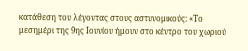κατάθεση του λέγοντας στους αστυνομικούς: «Το μεσημέρι της 9ης Ιουνίου ήμουν στο κέντρο του χωριού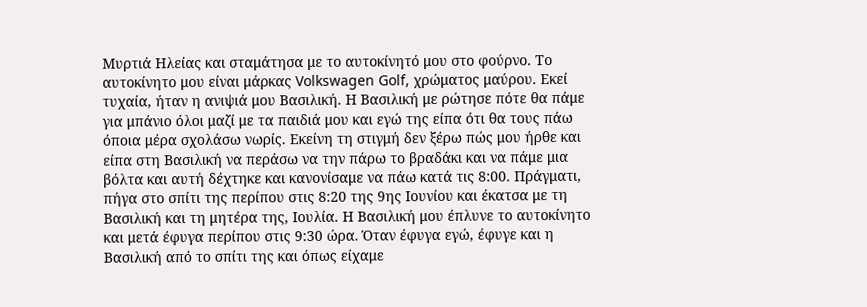Μυρτιά Ηλείας και σταμάτησα με το αυτοκίνητό μου στο φούρνο. Το αυτοκίνητο μου είναι μάρκας Volkswagen Golf, χρώματος μαύρου. Εκεί τυχαία, ήταν η ανιψιά μου Βασιλική. Η Βασιλική με ρώτησε πότε θα πάμε για μπάνιο όλοι μαζί με τα παιδιά μου και εγώ της είπα ότι θα τους πάω όποια μέρα σχολάσω νωρίς. Εκείνη τη στιγμή δεν ξέρω πώς μου ήρθε και είπα στη Βασιλική να περάσω να την πάρω το βραδάκι και να πάμε μια βόλτα και αυτή δέχτηκε και κανονίσαμε να πάω κατά τις 8:00. Πράγματι, πήγα στο σπίτι της περίπου στις 8:20 της 9ης Ιουνίου και έκατσα με τη Βασιλική και τη μητέρα της, Ιουλία. Η Βασιλική μου έπλυνε το αυτοκίνητο και μετά έφυγα περίπου στις 9:30 ώρα. Όταν έφυγα εγώ, έφυγε και η Βασιλική από το σπίτι της και όπως είχαμε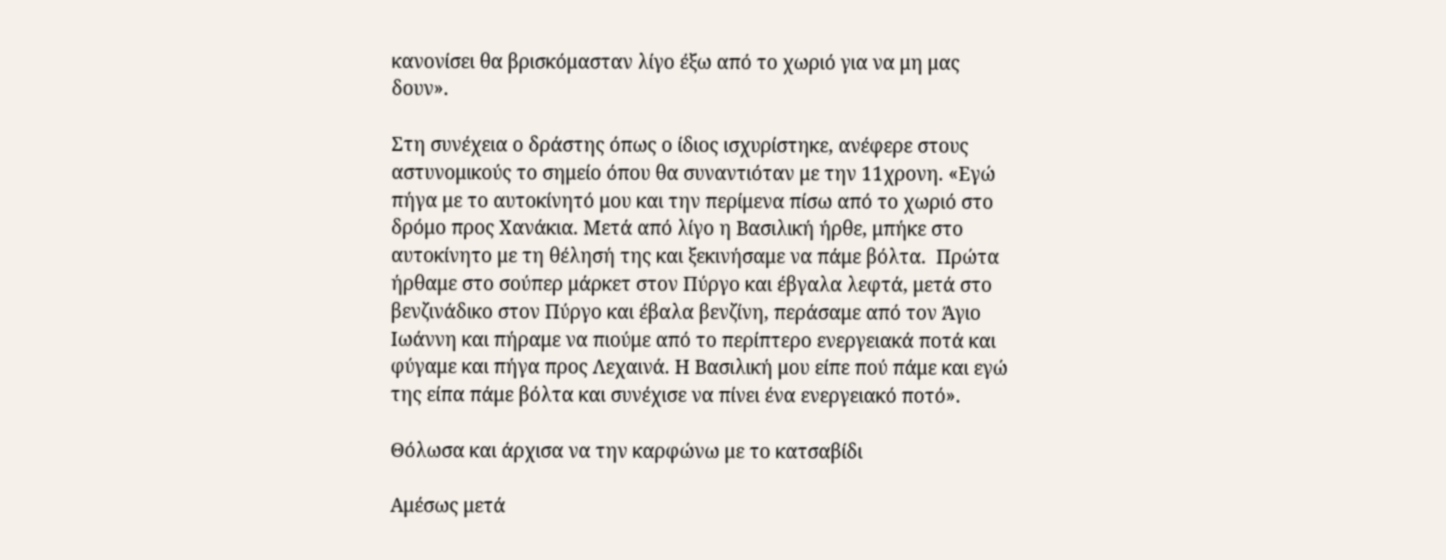κανονίσει θα βρισκόμασταν λίγο έξω από το χωριό για να μη μας δουν».

Στη συνέχεια ο δράστης όπως ο ίδιος ισχυρίστηκε, ανέφερε στους αστυνομικούς το σημείο όπου θα συναντιόταν με την 11χρονη. «Εγώ πήγα με το αυτοκίνητό μου και την περίμενα πίσω από το χωριό στο δρόμο προς Χανάκια. Μετά από λίγο η Βασιλική ήρθε, μπήκε στο αυτοκίνητο με τη θέλησή της και ξεκινήσαμε να πάμε βόλτα.  Πρώτα ήρθαμε στο σούπερ μάρκετ στον Πύργο και έβγαλα λεφτά, μετά στο βενζινάδικο στον Πύργο και έβαλα βενζίνη, περάσαμε από τον Άγιο Ιωάννη και πήραμε να πιούμε από το περίπτερο ενεργειακά ποτά και φύγαμε και πήγα προς Λεχαινά. Η Βασιλική μου είπε πού πάμε και εγώ της είπα πάμε βόλτα και συνέχισε να πίνει ένα ενεργειακό ποτό».

Θόλωσα και άρχισα να την καρφώνω με το κατσαβίδι

Αμέσως μετά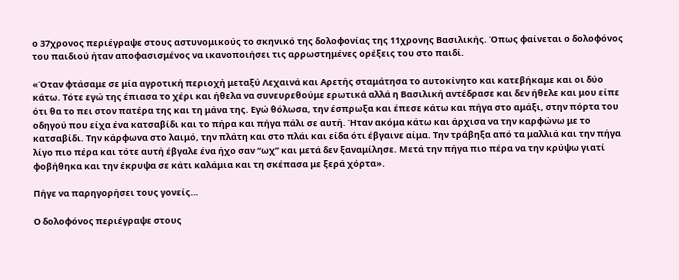ο 37χρονος περιέγραψε στους αστυνομικούς το σκηνικό της δολοφονίας της 11χρονης Βασιλικής. Όπως φαίνεται ο δολοφόνος του παιδιού ήταν αποφασισμένος να ικανοποιήσει τις αρρωστημένες ορέξεις του στο παιδί.

«Όταν φτάσαμε σε μία αγροτική περιοχή μεταξύ Λεχαινά και Αρετής σταμάτησα το αυτοκίνητο και κατεβήκαμε και οι δύο κάτω. Τότε εγώ της έπιασα το χέρι και ήθελα να συνευρεθούμε ερωτικά αλλά η Βασιλική αντέδρασε και δεν ήθελε και μου είπε ότι θα το πει στον πατέρα της και τη μάνα της. Εγώ θόλωσα, την έσπρωξα και έπεσε κάτω και πήγα στο αμάξι, στην πόρτα του οδηγού που είχα ένα κατσαβίδι και το πήρα και πήγα πάλι σε αυτή. Ήταν ακόμα κάτω και άρχισα να την καρφώνω με το κατσαβίδι. Την κάρφωνα στο λαιμό, την πλάτη και στο πλάι και είδα ότι έβγαινε αίμα. Την τράβηξα από τα μαλλιά και την πήγα λίγο πιο πέρα και τότε αυτή έβγαλε ένα ήχο σαν “ωχ” και μετά δεν ξαναμίλησε. Μετά την πήγα πιο πέρα να την κρύψω γιατί φοβήθηκα και την έκρυψα σε κάτι καλάμια και τη σκέπασα με ξερά χόρτα».

Πήγε να παρηγορήσει τους γονείς…

Ο δολοφόνος περιέγραψε στους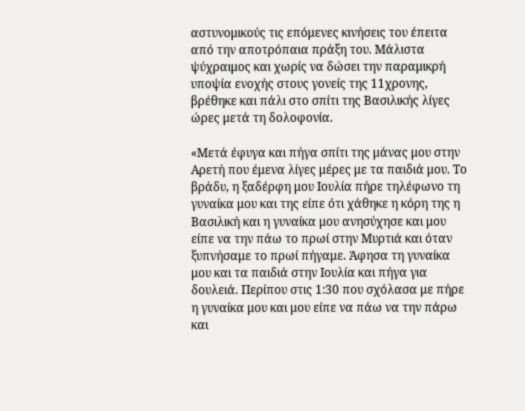αστυνομικούς τις επόμενες κινήσεις του έπειτα από την αποτρόπαια πράξη του. Μάλιστα ψύχραιμος και χωρίς να δώσει την παραμικρή υποψία ενοχής στους γονείς της 11χρονης,  βρέθηκε και πάλι στο σπίτι της Βασιλικής λίγες ώρες μετά τη δολοφονία.

«Μετά έφυγα και πήγα σπίτι της μάνας μου στην Αρετή που έμενα λίγες μέρες με τα παιδιά μου. Το βράδυ, η ξαδέρφη μου Ιουλία πήρε τηλέφωνο τη γυναίκα μου και της είπε ότι χάθηκε η κόρη της η Βασιλική και η γυναίκα μου ανησύχησε και μου είπε να την πάω το πρωί στην Μυρτιά και όταν ξυπνήσαμε το πρωί πήγαμε. Άφησα τη γυναίκα μου και τα παιδιά στην Ιουλία και πήγα για δουλειά. Περίπου στις 1:30 που σχόλασα με πήρε η γυναίκα μου και μου είπε να πάω να την πάρω και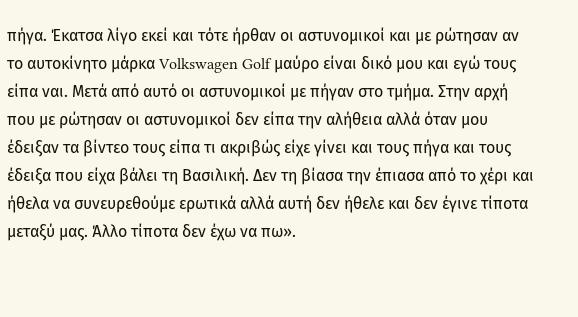πήγα. Έκατσα λίγο εκεί και τότε ήρθαν οι αστυνομικοί και με ρώτησαν αν το αυτοκίνητο μάρκα Volkswagen Golf μαύρο είναι δικό μου και εγώ τους είπα ναι. Μετά από αυτό οι αστυνομικοί με πήγαν στο τμήμα. Στην αρχή που με ρώτησαν οι αστυνομικοί δεν είπα την αλήθεια αλλά όταν μου έδειξαν τα βίντεο τους είπα τι ακριβώς είχε γίνει και τους πήγα και τους έδειξα που είχα βάλει τη Βασιλική. Δεν τη βίασα την έπιασα από το χέρι και ήθελα να συνευρεθούμε ερωτικά αλλά αυτή δεν ήθελε και δεν έγινε τίποτα μεταξύ μας. Άλλο τίποτα δεν έχω να πω».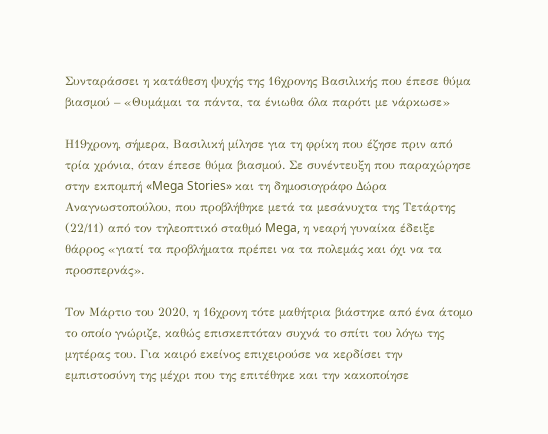Συνταράσσει η κατάθεση ψυχής της 16χρονης Βασιλικής που έπεσε θύμα βιασμού – «Θυμάμαι τα πάντα, τα ένιωθα όλα παρότι με νάρκωσε»

Η19χρονη, σήμερα, Βασιλική μίλησε για τη φρίκη που έζησε πριν από τρία χρόνια, όταν έπεσε θύμα βιασμού. Σε συνέντευξη που παραχώρησε στην εκπομπή «Mega Stories» και τη δημοσιογράφο Δώρα Αναγνωστοπούλου, που προβλήθηκε μετά τα μεσάνυχτα της Τετάρτης (22/11) από τον τηλεοπτικό σταθμό Mega, η νεαρή γυναίκα έδειξε θάρρος «γιατί τα προβλήματα πρέπει να τα πολεμάς και όχι να τα προσπερνάς».

Τον Μάρτιο του 2020, η 16χρονη τότε μαθήτρια βιάστηκε από ένα άτομο το οποίο γνώριζε, καθώς επισκεπτόταν συχνά το σπίτι του λόγω της μητέρας του. Για καιρό εκείνος επιχειρούσε να κερδίσει την εμπιστοσύνη της μέχρι που της επιτέθηκε και την κακοποίησε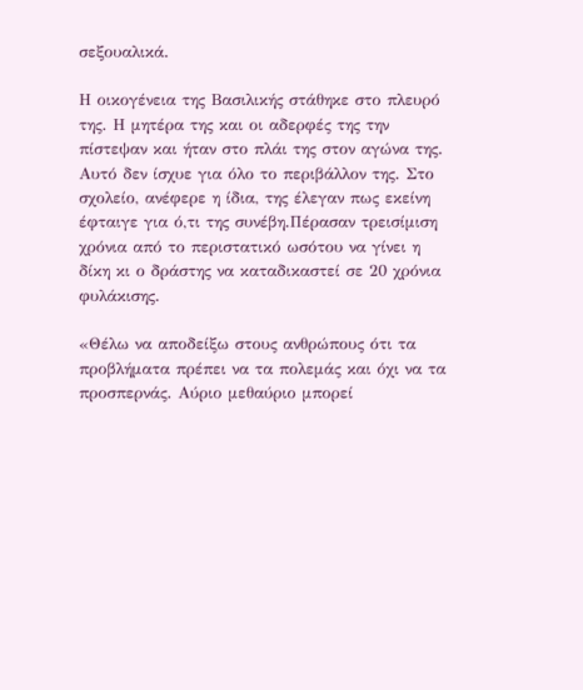σεξουαλικά.

Η οικογένεια της Βασιλικής στάθηκε στο πλευρό της. Η μητέρα της και οι αδερφές της την πίστεψαν και ήταν στο πλάι της στον αγώνα της. Αυτό δεν ίσχυε για όλο το περιβάλλον της. Στο σχολείο, ανέφερε η ίδια, της έλεγαν πως εκείνη έφταιγε για ό,τι της συνέβη.Πέρασαν τρεισίμιση χρόνια από το περιστατικό ωσότου να γίνει η δίκη κι ο δράστης να καταδικαστεί σε 20 χρόνια φυλάκισης.

«Θέλω να αποδείξω στους ανθρώπους ότι τα προβλήματα πρέπει να τα πολεμάς και όχι να τα προσπερνάς. Αύριο μεθαύριο μπορεί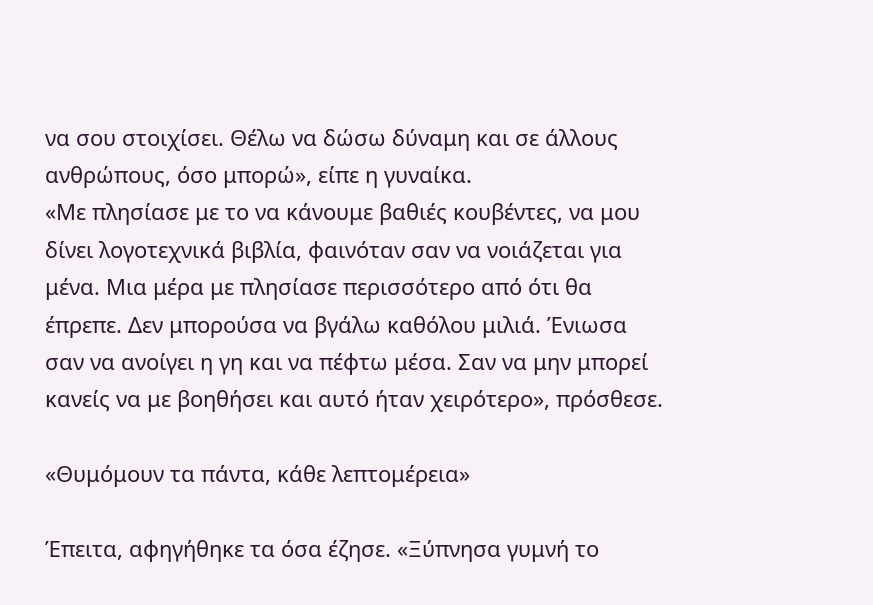να σου στοιχίσει. Θέλω να δώσω δύναμη και σε άλλους ανθρώπους, όσο μπορώ», είπε η γυναίκα.
«Με πλησίασε με το να κάνουμε βαθιές κουβέντες, να μου δίνει λογοτεχνικά βιβλία, φαινόταν σαν να νοιάζεται για μένα. Μια μέρα με πλησίασε περισσότερο από ότι θα έπρεπε. Δεν μπορούσα να βγάλω καθόλου μιλιά. Ένιωσα σαν να ανοίγει η γη και να πέφτω μέσα. Σαν να μην μπορεί κανείς να με βοηθήσει και αυτό ήταν χειρότερο», πρόσθεσε.

«Θυμόμουν τα πάντα, κάθε λεπτομέρεια»

Έπειτα, αφηγήθηκε τα όσα έζησε. «Ξύπνησα γυμνή το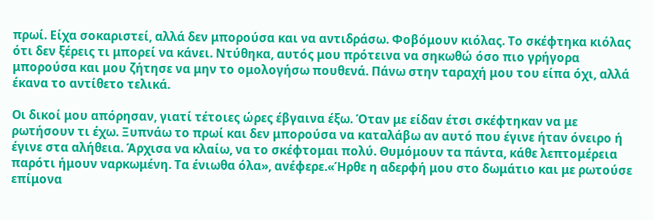πρωί. Είχα σοκαριστεί, αλλά δεν μπορούσα και να αντιδράσω. Φοβόμουν κιόλας. Το σκέφτηκα κιόλας ότι δεν ξέρεις τι μπορεί να κάνει. Ντύθηκα, αυτός μου πρότεινα να σηκωθώ όσο πιο γρήγορα μπορούσα και μου ζήτησε να μην το ομολογήσω πουθενά. Πάνω στην ταραχή μου του είπα όχι, αλλά έκανα το αντίθετο τελικά.

Οι δικοί μου απόρησαν, γιατί τέτοιες ώρες έβγαινα έξω. Όταν με είδαν έτσι σκέφτηκαν να με ρωτήσουν τι έχω. Ξυπνάω το πρωί και δεν μπορούσα να καταλάβω αν αυτό που έγινε ήταν όνειρο ή έγινε στα αλήθεια. Άρχισα να κλαίω, να το σκέφτομαι πολύ. Θυμόμουν τα πάντα, κάθε λεπτομέρεια παρότι ήμουν ναρκωμένη. Τα ένιωθα όλα», ανέφερε.«Ήρθε η αδερφή μου στο δωμάτιο και με ρωτούσε επίμονα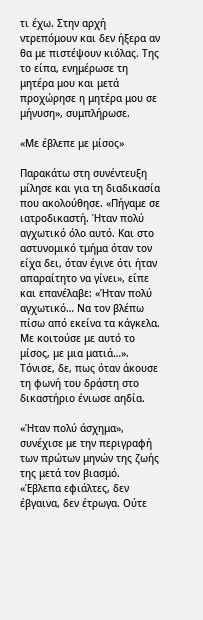τι έχω. Στην αρχή ντρεπόμουν και δεν ήξερα αν θα με πιστέψουν κιόλας. Της το είπα, ενημέρωσε τη μητέρα μου και μετά προχώρησε η μητέρα μου σε μήνυση», συμπλήρωσε.

«Με έβλεπε με μίσος»

Παρακάτω στη συνέντευξη μίλησε και για τη διαδικασία που ακολούθησε. «Πήγαμε σε ιατροδικαστή. Ήταν πολύ αγχωτικό όλο αυτό. Και στο αστυνομικό τμήμα όταν τον είχα δει, όταν έγινε ότι ήταν απαραίτητο να γίνει», είπε και επανέλαβε: «Ήταν πολύ αγχωτικό… Να τον βλέπω πίσω από εκείνα τα κάγκελα. Με κοιτούσε με αυτό το μίσος, με μια ματιά…». Τόνισε, δε, πως όταν άκουσε τη φωνή του δράστη στο δικαστήριο ένιωσε αηδία.

«Ήταν πολύ άσχημα», συνέχισε με την περιγραφή των πρώτων μηνών της ζωής της μετά τον βιασμό. «Έβλεπα εφιάλτες, δεν έβγαινα, δεν έτρωγα. Ούτε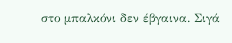στο μπαλκόνι δεν έβγαινα. Σιγά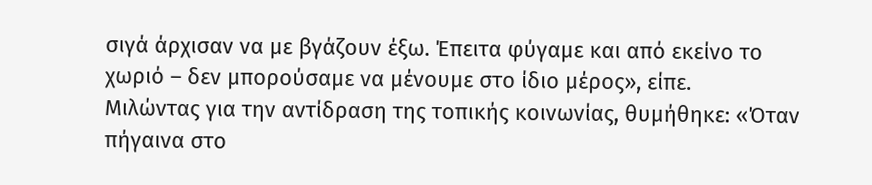σιγά άρχισαν να με βγάζουν έξω. Έπειτα φύγαμε και από εκείνο το χωριό – δεν μπορούσαμε να μένουμε στο ίδιο μέρος», είπε.
Μιλώντας για την αντίδραση της τοπικής κοινωνίας, θυμήθηκε: «Όταν πήγαινα στο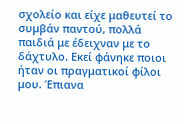σχολείο και είχε μαθευτεί το συμβάν παντού, πολλά παιδιά με έδειχναν με το δάχτυλο. Εκεί φάνηκε ποιοι ήταν οι πραγματικοί φίλοι μου. Έπιανα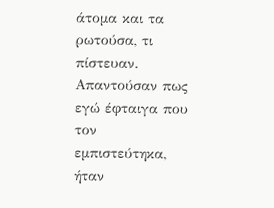άτομα και τα ρωτούσα, τι πίστευαν. Απαντούσαν πως εγώ έφταιγα που τον εμπιστεύτηκα, ήταν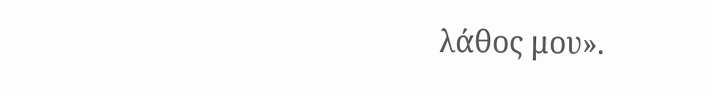λάθος μου».